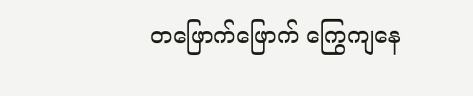တဖြောက်ဖြောက် ကြွေကျနေ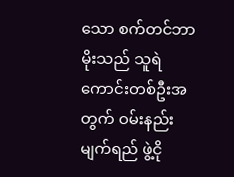သော စက်တင်ဘာမိုးသည် သူရဲကောင်းတစ်ဦးအတွက် ဝမ်းနည်းမျက်ရည် ဖွဲ့ငို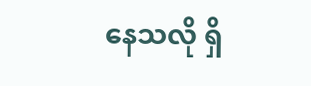နေသလို ရှိ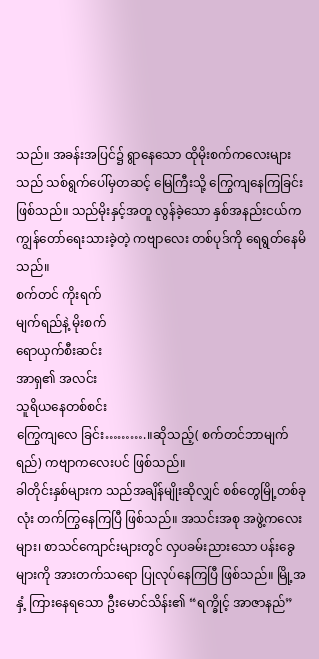သည်။ အခန်းအပြင်၌ ရွာနေသော ထိုမိုးစက်ကလေးများသည် သစ်ရွက်ပေါ်မှတဆင့် မြေကြီးသို့ ကြွေကျနေကြခြင်း ဖြစ်သည်။ သည်မိုးနှင့်အတူ လွန်ခဲ့သော နှစ်အနည်းငယ်က ကျွန်တော်ရေးသားခဲ့တဲ့ ကဗျာလေး တစ်ပုဒ်ကို ရေရွတ်နေမိသည်။
စက်တင် ကိုးရက်
မျက်ရည်နဲ့ မိုးစက်
ရောယှက်စီးဆင်း
အာရှ၏ အလင်း
သူရိယနေတစ်စင်း
ကြွေကျလေ ခြင်း……….။ဆိုသည့်( စက်တင်ဘာမျက်ရည်) ကဗျာကလေးပင် ဖြစ်သည်။
ခါတိုင်းနှစ်များက သည်အချိန်မျိုးဆိုလျှင် စစ်တွေမြို့တစ်ခုလုံး တက်ကြွနေကြပြီ ဖြစ်သည်။ အသင်းအစု အဖွဲ့ကလေးများ၊ စာသင်ကျောင်းများတွင် လှပခမ်းညားသော ပန်းခွေများကို အားတက်သရော ပြုလုပ်နေကြပြီ ဖြစ်သည်။ မြို့အနှံ့ ကြားနေရသော ဦးမောင်သိန်း၏ “ရက္ခိုင့် အာဇာနည်”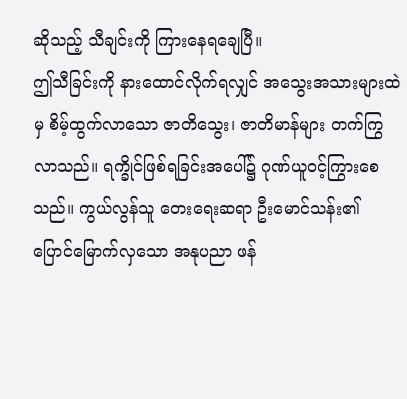ဆိုသည့် သီချင်းကို ကြားနေရချေပြီ။
ဤသီခြင်းကို နားထောင်လိုက်ရလျှင် အသွေးအသားများထဲမှ စိမ့်ထွက်လာသော ဇာတိသွေး၊ ဇာတိမာန်များ တက်ကြွလာသည်။ ရက္ခိုင်ဖြစ်ရခြင်းအပေါ်၌ ဂုဏ်ယူဝင့်ကြွားစေသည်။ ကွယ်လွန်သူ တေးရေးဆရာ ဦးမောင်သန်း၏ ပြောင်မြောက်လှသော အနုပညာ ဖန်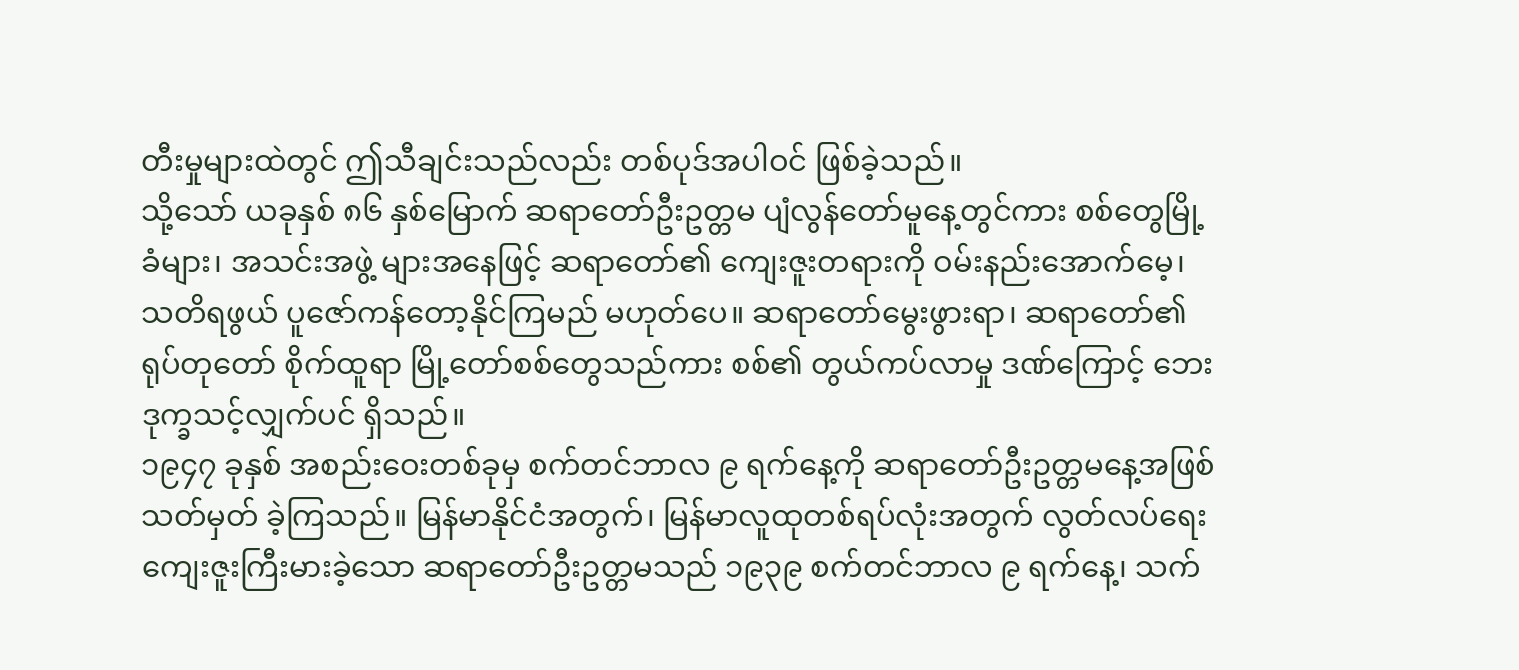တီးမှုများထဲတွင် ဤသီချင်းသည်လည်း တစ်ပုဒ်အပါဝင် ဖြစ်ခဲ့သည်။
သို့သော် ယခုနှစ် ၈၆ နှစ်မြောက် ဆရာတော်ဦးဥတ္တမ ပျံလွန်တော်မူနေ့တွင်ကား စစ်တွေမြို့ခံများ၊ အသင်းအဖွဲ့ များအနေဖြင့် ဆရာတော်၏ ကျေးဇူးတရားကို ဝမ်းနည်းအောက်မေ့၊ သတိရဖွယ် ပူဇော်ကန်တော့နိုင်ကြမည် မဟုတ်ပေ။ ဆရာတော်မွေးဖွားရာ၊ ဆရာတော်၏ ရုပ်တုတော် စိုက်ထူရာ မြို့တော်စစ်တွေသည်ကား စစ်၏ တွယ်ကပ်လာမှု ဒဏ်ကြောင့် ဘေးဒုက္ခသင့်လျှက်ပင် ရှိသည်။
၁၉၄၇ ခုနှစ် အစည်းဝေးတစ်ခုမှ စက်တင်ဘာလ ၉ ရက်နေ့ကို ဆရာတော်ဦးဥတ္တမနေ့အဖြစ် သတ်မှတ် ခဲ့ကြသည်။ မြန်မာနိုင်ငံအတွက်၊ မြန်မာလူထုတစ်ရပ်လုံးအတွက် လွတ်လပ်ရေး ကျေးဇူးကြီးမားခဲ့သော ဆရာတော်ဦးဥတ္တမသည် ၁၉၃၉ စက်တင်ဘာလ ၉ ရက်နေ့၊ သက်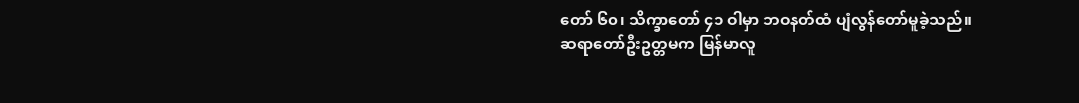တော် ၆၀၊ သိက္ခာတော် ၄၁ ဝါမှာ ဘဝနတ်ထံ ပျံလွန်တော်မူခဲ့သည်။
ဆရာတော်ဦးဥတ္တမက မြန်မာလူ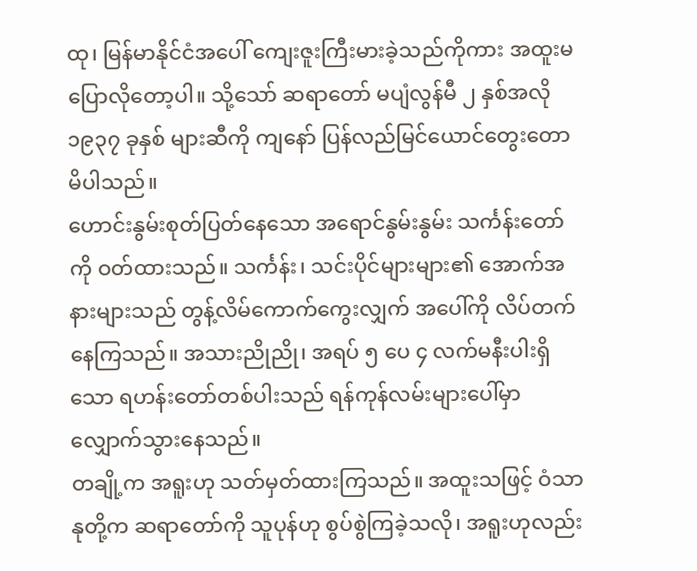ထု၊ မြန်မာနိုင်ငံအပေါ် ကျေးဇူးကြီးမားခဲ့သည်ကိုကား အထူးမပြောလိုတော့ပါ။ သို့သော် ဆရာတော် မပျံလွန်မီ ၂ နှစ်အလို ၁၉၃၇ ခုနှစ် များဆီကို ကျနော် ပြန်လည်မြင်ယောင်တွေးတော မိပါသည်။
ဟောင်းနွမ်းစုတ်ပြတ်နေသော အရောင်နွမ်းနွမ်း သင်္ကန်းတော်ကို ဝတ်ထားသည်။ သင်္ကန်း၊ သင်းပိုင်များများ၏ အောက်အနားများသည် တွန့်လိမ်ကောက်ကွေးလျှက် အပေါ်ကို လိပ်တက်နေကြသည်။ အသားညိုညို၊ အရပ် ၅ ပေ ၄ လက်မနီးပါးရှိသော ရဟန်းတော်တစ်ပါးသည် ရန်ကုန်လမ်းများပေါ်မှာ လျှောက်သွားနေသည်။
တချို့က အရူးဟု သတ်မှတ်ထားကြသည်။ အထူးသဖြင့် ဝံသာနုတို့က ဆရာတော်ကို သူပုန်ဟု စွပ်စွဲကြခဲ့သလို၊ အရူးဟုလည်း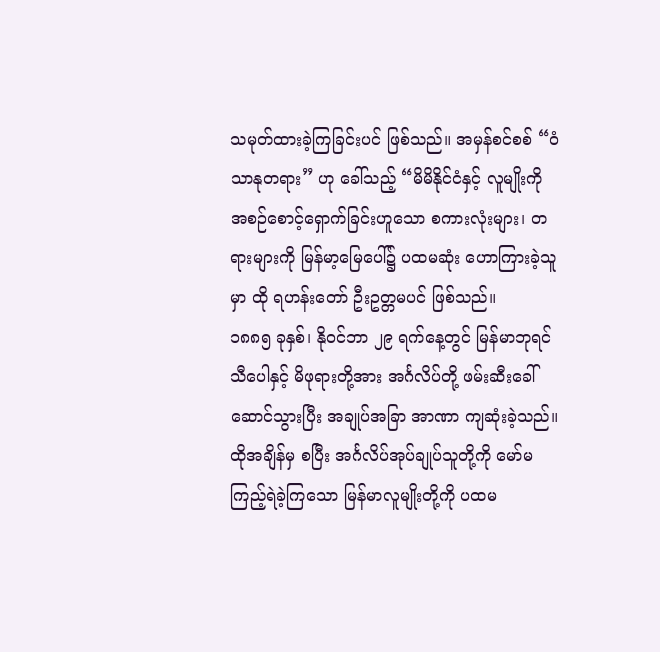သမုတ်ထားခဲ့ကြခြင်းပင် ဖြစ်သည်။ အမှန်စင်စစ် “ဝံသာနုတရား” ဟု ခေါ်သည့် “မိမိနိုင်ငံနှင့် လူမျိုးကို အစဉ်စောင့်ရှောက်ခြင်းဟူသော စကားလုံးများ၊ တရားများကို မြန်မာ့မြေပေါ်၌ ပထမဆုံး ဟောကြားခဲ့သူမှာ ထို ရဟန်းတော် ဦးဥတ္တမပင် ဖြစ်သည်။
၁၈၈၅ ခုနှစ်၊ နိုဝင်ဘာ ၂၉ ရက်နေ့တွင် မြန်မာဘုရင် သီပေါနှင့် မိဖုရားတို့အား အင်္ဂလိပ်တို့ ဖမ်းဆီးခေါ်ဆောင်သွားပြီး အချုပ်အခြာ အာဏာ ကျဆုံးခဲ့သည်။ ထိုအချိန်မှ စပြီး အင်္ဂလိပ်အုပ်ချုပ်သူတို့ကို မော်မကြည့်ရဲခဲ့ကြသော မြန်မာလူမျိုးတို့ကို ပထမ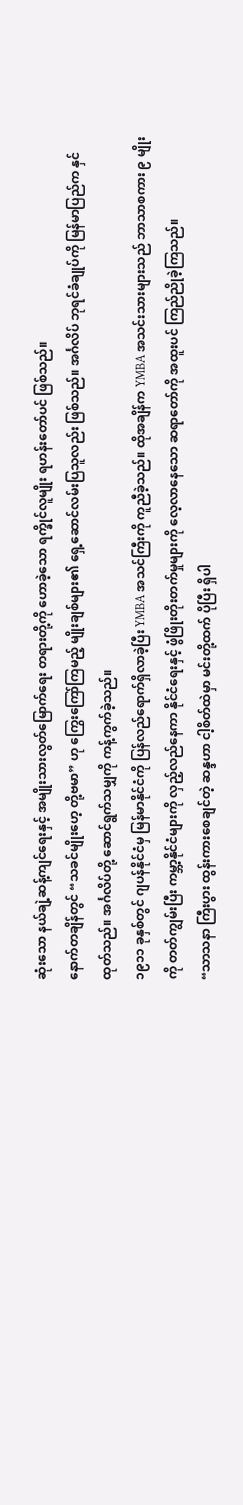ဆုံးသော နယ်ချဲ့ဆန့်ကျင်ရေးနှင့် အမျိုးသားလွတ်မြောက်ရေး တရားတို့ကို ဟောခဲ့သော ရက္ခိုင်လူမျိုး ရဟန်းတော်ပင် ဖြစ်သည်။
နောက်တချိန်တွင် “သခင်မျိုးဟေ့ တို့ဗမာ” ဟု ကြွေးကြော်ကြမည့် မျိုးချစ်များ၏ ရှေ့ဆောင်လမ်းပြသူလည်း ဖြစ်သည်။ အင်္ဂလိပ် ဘုရင်ခံချုပ်ကို မြန်မာပြည်က နှင်ထုတ်သည်။ အင်္ဂလိပ်တို့ ဆောင်ရွက်သမျှကို ကန့်ကွက်ခဲ့သည်။
၁၉၁၁ ခုနှစ်တွင် ဂျပန်နိုင်ငံမှ မြန်မာနိုင်ငံကို ပြန်လည်ရောက်ရှိလာခဲ့ပြီး YMBA အသင်ကြီးကို ကူညီခဲ့သည်။ ထိုအချိန်က YMBA အသင်းသားများသည် ဘာသာစကား ၉ မျိုးကို တတ်ကျွမ်းပြီး ကမ္ဘာ့နိုင်ငံများကို လှည့်လည်နေကာ နိုင်ငံရေးနှင့် ဖွံဖြိုးတိုးတက်မှုများကို လေ့လာနေသော ဆရာတော်ကို အထူးပင် ကြည်ညိုခဲ့ကြသည်။
“သာသနာ ကြီးပွား ထွန်းကားစေချင်တဲ့ ဆန္ဒဟာ ငါ့စိတ်ထဲမှာ မင်းတို့ထက် ပိုပြီး ရှိပါ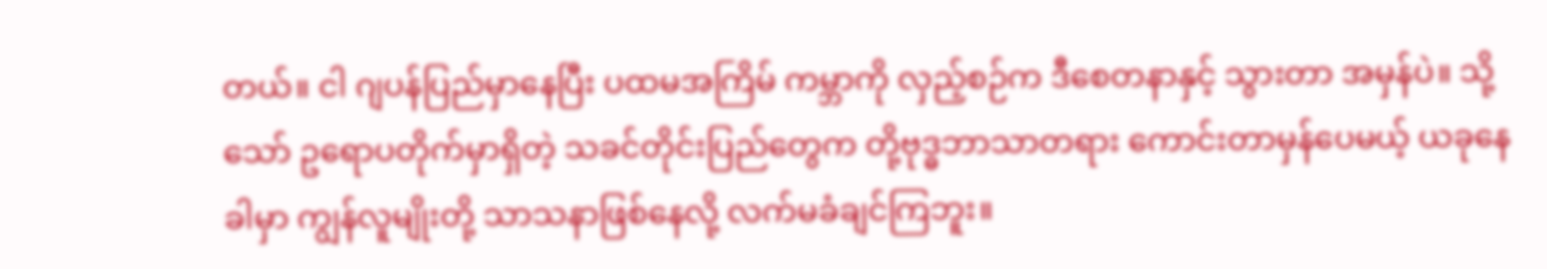တယ်။ ငါ ဂျပန်ပြည်မှာနေပြီး ပထမအကြိမ် ကမ္ဘာကို လှည့်စဉ်က ဒီစေတနာနှင့် သွားတာ အမှန်ပဲ။ သို့သော် ဥရောပတိုက်မှာရှိတဲ့ သခင်တိုင်းပြည်တွေက တို့ဗုဒ္ဓဘာသာတရား ကောင်းတာမှန်ပေမယ့် ယခုနေခါမှာ ကျွန်လူမျိုးတို့ သာသနာဖြစ်နေလို့ လက်မခံချင်ကြဘူး။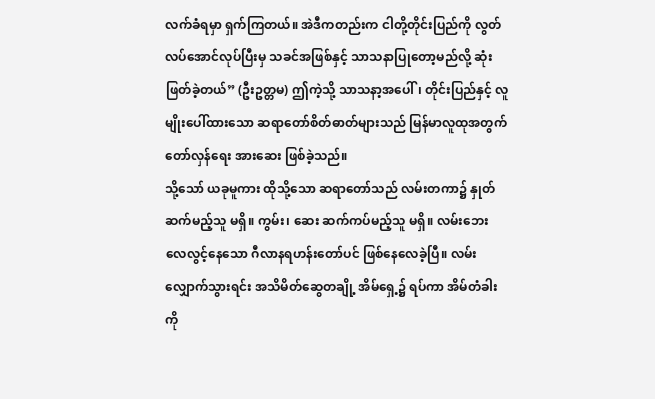လက်ခံရမှာ ရှက်ကြတယ်။ အဲဒီကတည်းက ငါတို့တိုင်းပြည်ကို လွတ်လပ်အောင်လုပ်ပြီးမှ သခင်အဖြစ်နှင့် သာသနာပြုတော့မည်လို့ ဆုံးဖြတ်ခဲ့တယ်” (ဦးဥတ္တမ) ဤကဲ့သို့ သာသနာ့အပေါ်၊ တိုင်းပြည်နှင့် လူမျိုးပေါ်ထားသော ဆရာတော်စိတ်ဓာတ်များသည် မြန်မာလူထုအတွက် တော်လှန်ရေး အားဆေး ဖြစ်ခဲ့သည်။
သို့သော် ယခုမူကား ထိုသို့သော ဆရာတော်သည် လမ်းတကာ၌ နှုတ်ဆက်မည့်သူ မရှိ။ ကွမ်း၊ ဆေး ဆက်ကပ်မည့်သူ မရှိ။ လမ်းဘေးလေလွင့်နေသော ဂီလာနရဟန်းတော်ပင် ဖြစ်နေလေခဲ့ပြီ။ လမ်းလျှောက်သွားရင်း အသိမိတ်ဆွေတချို့ အိမ်ရှေ့၌ ရပ်ကာ အိမ်တံခါးကို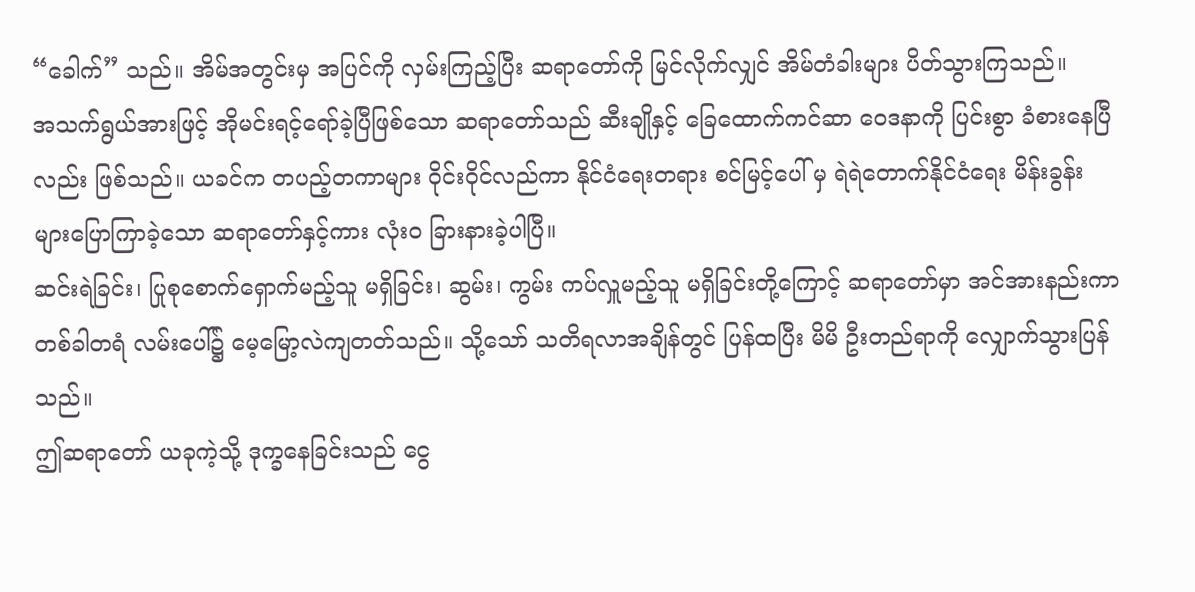“ခေါက်” သည်။ အိမ်အတွင်းမှ အပြင်ကို လှမ်းကြည့်ပြီး ဆရာတော်ကို မြင်လိုက်လျှင် အိမ်တံခါးများ ပိတ်သွားကြသည်။
အသက်ရွယ်အားဖြင့် အိုမင်းရင့်ရော်ခဲ့ပြီဖြစ်သော ဆရာတော်သည် ဆီးချိုနှင့် ခြေထောက်ကင်ဆာ ဝေဒနာကို ပြင်းစွာ ခံစားနေပြီလည်း ဖြစ်သည်။ ယခင်က တပည့်တကာများ ဝိုင်းဝိုင်လည်ကာ နိုင်ငံရေးတရား စင်မြင့်ပေါ် မှ ရဲရဲတောက်နိုင်ငံရေး မိန်းခွန်းများပြောကြာခဲ့သော ဆရာတော်နှင့်ကား လုံးဝ ခြားနားခဲ့ပါပြီ။
ဆင်းရဲခြင်း၊ ပြုစုစောက်ရှောက်မည့်သူ မရှိခြင်း၊ ဆွမ်း၊ ကွမ်း ကပ်လှူမည့်သူ မရှိခြင်းတို့ကြောင့် ဆရာတော်မှာ အင်အားနည်းကာ တစ်ခါတရံ လမ်းပေါ်၌ မေ့မြော့လဲကျတတ်သည်။ သို့သော် သတိရလာအချိန်တွင် ပြန်ထပြီး မိမိ ဦးတည်ရာကို လျှောက်သွားပြန်သည်။
ဤဆရာတော် ယခုကဲ့သို့ ဒုက္ခနေခြင်းသည် ငွေ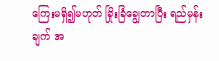ကြေးမရှိ၍မဟုတ် ခြိုးခြံချွေတာပြီး ရည်မှန်းချက် အ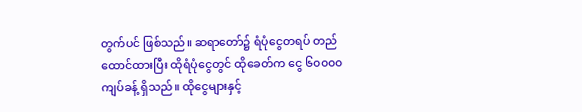တွက်ပင် ဖြစ်သည်။ ဆရာတော်၌ ရံပုံငွေတရပ် တည်ထောင်ထားပြီး ထိုရံပုံငွေတွင် ထိုခေတ်က ငွေ ၆၀၀၀၀ ကျပ်ခန့် ရှိသည်။ ထိုငွေများနှင့်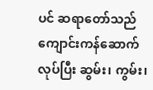ပင် ဆရာတော်သည် ကျောင်းကန်ဆောက်လုပ်ပြီး ဆွမ်း၊ ကွမ်း၊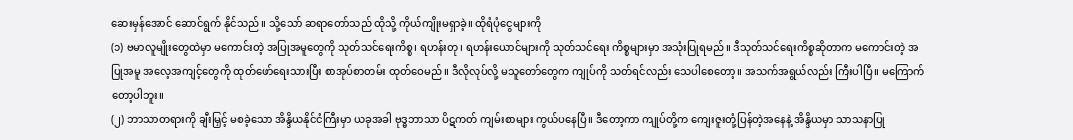ဆေးမှန်အောင် ဆောင်ရွက် နိုင်သည်။ သို့သော် ဆရာတော်သည် ထိုသို့ ကိုယ်ကျိုးမရှာခဲ့။ ထိုရံပုံငွေများကို
(၁) ဗမာလူမျိုးတွေထဲမှာ မကောင်းတဲ့ အပြုအမူတွေကို သုတ်သင်ရေးကိစ္စ၊ ရဟန်းတု၊ ရဟန်းယောင်များကို သုတ်သင်ရေး ကိစ္စများမှာ အသုံးပြုရမည်။ ဒီသုတ်သင်ရေးကိစ္စဆိုတာက မကောင်းတဲ့ အပြုအမူ အလေ့အကျင့်တွေကို ထုတ်ဖော်ရေးသားပြီး စာအုပ်စာတမ်း ထုတ်ဝေမည်။ ဒီလိုလုပ်လို့ မသူတော်တွေက ကျုပ်ကို သတ်ရင်လည်း သေပါစေတော့။ အသက်အရွယ်လည်း ကြီးပါပြီ။ မကြောက်တော့ပါဘူး။
(၂) ဘာသာတရားကို ချီးမြှင့် မစခဲ့သော အိန္ဒိယနိုင်ငံကြီးမှာ ယခုအခါ ဗုဒ္ဓဘာသာ ပိဋကတ် ကျမ်းစာများ ကွယ်ပနေပြီ။ ဒီတော့ကာ ကျုပ်တို့က ကျေးဇူးတုံ့ပြန်တဲ့အနေနဲ့ အိန္ဒိယမှာ သာသနာပြု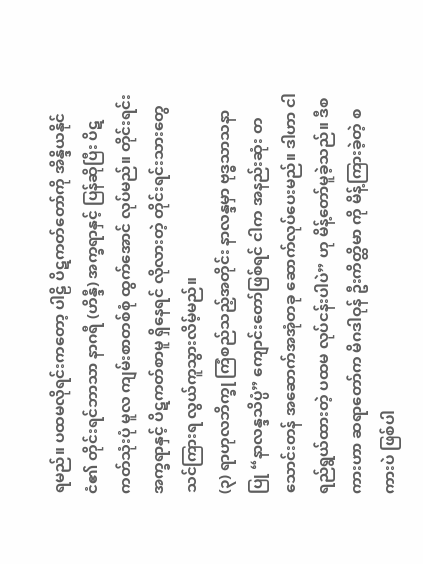ရမည်။ ပထမလိုရင်းကတော့ ပါဠိ ပိဋကတ်တော်ကို အိန္ဒိယနိုင်ငံ၏ တိုင်းရင်ဘာသာ နာဂရီ (ဟိန္ဒီ) အက္ခရာနှင့် ပြန်ဆိုပြီး ပိဋကတ်သုံးပုံ မူလ ကျမ်းစာတစ်စုံ ထွက်အောင် လုပ်မည်။ တိုင်းရင်း အက္ခရာနှင့် ပိဋကတ်စာမူ ရှိနေရင် လိုလားတဲ့ တိုင်းရင်းသားတွေ သင်ကြားရ လွယ်ကူသွားလိမ့်မည်။
(၃) ရာဟုလဘိက္ခု ကြံစည်သည့်အတိုင်း နာလန္ဒမှာ ဗုဒ္ဓသာသနာပြု “နာလန္ဒသိပ္ပံ” ကျောင်းတော်ဖြစ်ရင် ငါက အနည်းဆုံး တသောင်းတန် အဆောက်အအုံတခု ဆောက်လုပ်ပေးမည်။ ဒါဟာ ငါရည်ရွယ်ထားတဲ့ ပထမ လုပ်ငန်းပါပဲ” ဟု မိန့်တော်မူခဲ့သည်။ ဒီစကားဟာ ဆရာတော်က မိဂဒါဝုန် ဦးကိတ္ထိမာ ကို မိန့်ကြားခဲ့တဲ့ စကားပဲ ဖြစ်ပါ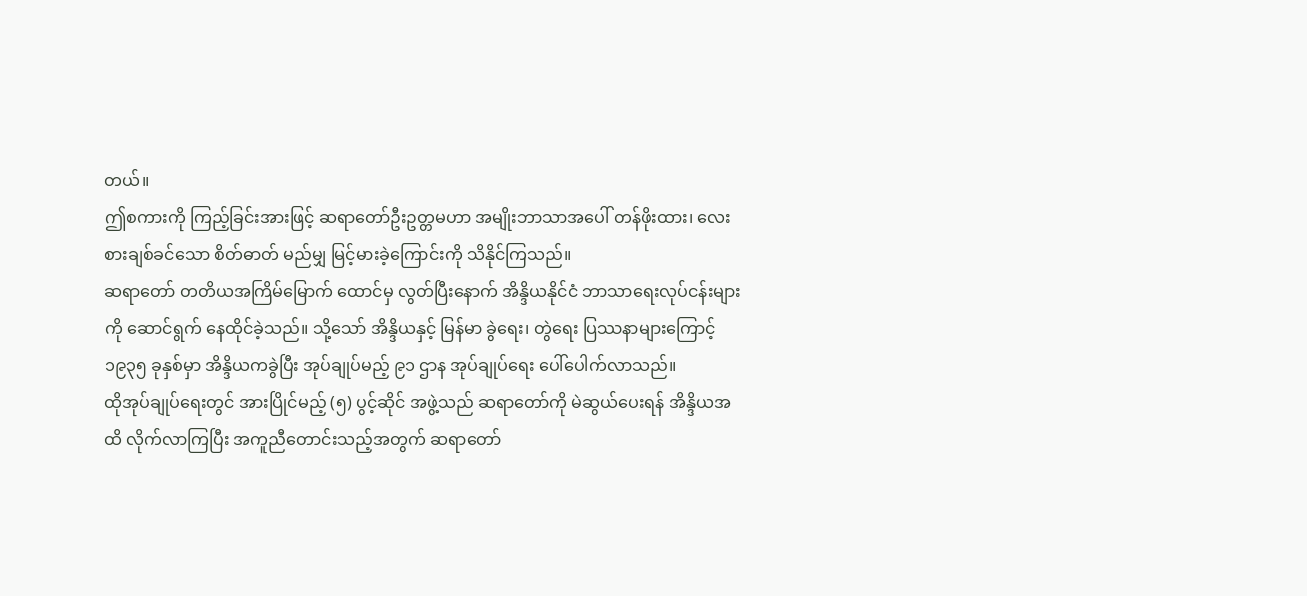တယ်။
ဤစကားကို ကြည့်ခြင်းအားဖြင့် ဆရာတော်ဦးဥတ္တမဟာ အမျိုးဘာသာအပေါ် တန်ဖိုးထား၊ လေးစားချစ်ခင်သော စိတ်ဓာတ် မည်မျှ မြင့်မားခဲ့ကြောင်းကို သိနိုင်ကြသည်။
ဆရာတော် တတိယအကြိမ်မြောက် ထောင်မှ လွတ်ပြီးနောက် အိန္ဒိယနိုင်ငံ ဘာသာရေးလုပ်ငန်းများကို ဆောင်ရွက် နေထိုင်ခဲ့သည်။ သို့သော် အိန္ဒိယနှင့် မြန်မာ ခွဲရေး၊ တွဲရေး ပြဿနာများကြောင့် ၁၉၃၅ ခုနှစ်မှာ အိန္ဒိယကခွဲပြီး အုပ်ချုပ်မည့် ၉၁ ဌာန အုပ်ချုပ်ရေး ပေါ်ပေါက်လာသည်။
ထိုအုပ်ချုပ်ရေးတွင် အားပြိုင်မည့် (၅) ပွင့်ဆိုင် အဖွဲ့သည် ဆရာတော်ကို မဲဆွယ်ပေးရန် အိန္ဒိယအထိ လိုက်လာကြပြီး အကူညီတောင်းသည့်အတွက် ဆရာတော်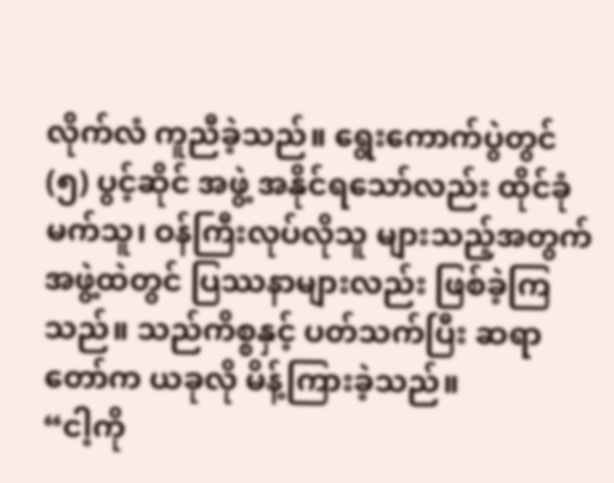လိုက်လံ ကူညီခဲ့သည်။ ရွေးကောက်ပွဲတွင် (၅) ပွင့်ဆိုင် အဖွဲ့ အနိုင်ရသော်လည်း ထိုင်ခုံမက်သူ၊ ဝန်ကြီးလုပ်လိုသူ များသည့်အတွက် အဖွဲ့ထဲတွင် ပြဿနာများလည်း ဖြစ်ခဲ့ကြသည်။ သည်ကိစ္စနှင့် ပတ်သက်ပြီး ဆရာတော်က ယခုလို မိန့်ကြားခဲ့သည်။
“ငါ့ကို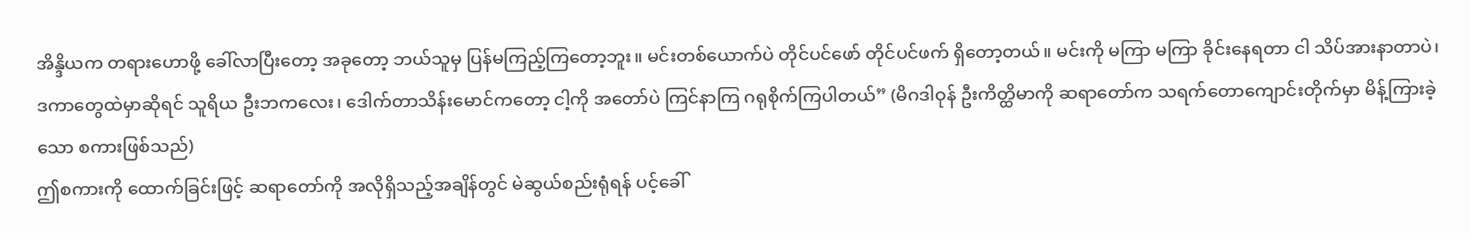အိန္ဒိယက တရားဟောဖို့ ခေါ်လာပြီးတော့ အခုတော့ ဘယ်သူမှ ပြန်မကြည့်ကြတော့ဘူး။ မင်းတစ်ယောက်ပဲ တိုင်ပင်ဖော် တိုင်ပင်ဖက် ရှိတော့တယ်။ မင်းကို မကြာ မကြာ ခိုင်းနေရတာ ငါ သိပ်အားနာတာပဲ၊ ဒကာတွေထဲမှာဆိုရင် သူရိယ ဦးဘကလေး၊ ဒေါက်တာသိန်းမောင်ကတော့ ငါ့ကို အတော်ပဲ ကြင်နာကြ ဂရုစိုက်ကြပါတယ်” (မိဂဒါဝုန် ဦးကိတ္ထိမာကို ဆရာတော်က သရက်တောကျောင်းတိုက်မှာ မိန့်ကြားခဲ့သော စကားဖြစ်သည်)
ဤစကားကို ထောက်ခြင်းဖြင့် ဆရာတော်ကို အလိုရှိသည့်အချိန်တွင် မဲဆွယ်စည်းရုံရန် ပင့်ခေါ်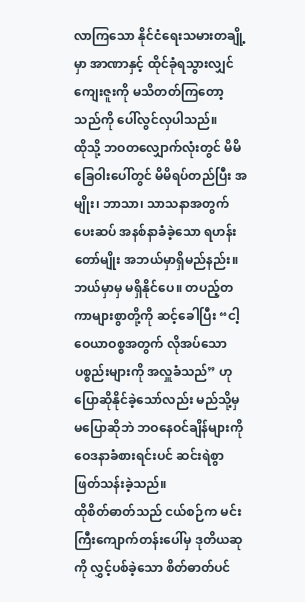လာကြသော နိုင်ငံရေးသမားတချို့မှာ အာဏာနှင့် ထိုင်ခုံရသွားလျှင် ကျေးဇူးကို မသိတတ်ကြတော့သည်ကို ပေါ်လွင်လှပါသည်။
ထိုသို့ ဘဝတလျှောက်လုံးတွင် မိမိခြေဝါးပေါ်တွင် မိမိရပ်တည်ပြီး အမျိုး၊ ဘာသာ၊ သာသနာအတွက် ပေးဆပ် အနစ်နာခံခဲ့သော ရဟန်းတော်မျိုး အဘယ်မှာရှိမည်နည်း။ ဘယ်မှာမှ မရှိနိုင်ပေ။ တပည့်တကာများစွာတို့ကို ဆင့်ခေါပြီး “ငါ့ဝေယာဝစ္စအတွက် လိုအပ်သော ပစ္စည်းများကို အလှူခံသည်” ဟု ပြောဆိုနိုင်ခဲ့သော်လည်း မည်သို့မှ မပြောဆိုဘဲ ဘဝနေဝင်ချိန်များကို ဝေဒနာခံစားရင်းပင် ဆင်းရဲစွာ ဖြတ်သန်းခဲ့သည်။
ထိုစိတ်ဓာတ်သည် ငယ်စဉ်က မင်းကြီးကျောက်တန်းပေါ်မှ ဒုတိယဆုကို လွှင့်ပစ်ခဲ့သော စိတ်ဓာတ်ပင်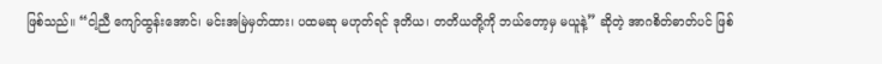ဖြစ်သည်။ “ငါ့ညီ ကျော်ထွန်းအောင်၊ မင်းအမြဲမှတ်ထား၊ ပထမဆု မဟုတ်ရင် ဒုတိယ၊ တတိယတို့ကို ဘယ်တော့မှ မယူနဲ့” ဆိုတဲ့ အာဂစိတ်ဓာတ်ပင် ဖြစ်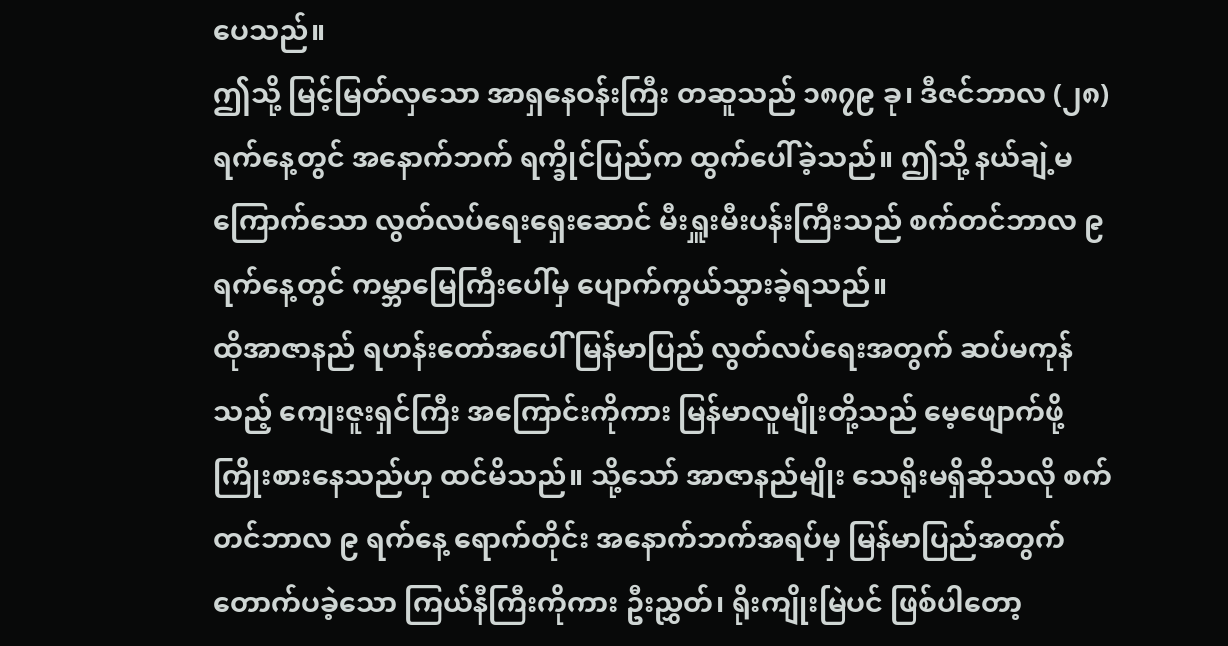ပေသည်။
ဤသို့ မြင့်မြတ်လှသော အာရှနေဝန်းကြီး တဆူသည် ၁၈၇၉ ခု၊ ဒီဇင်ဘာလ (၂၈) ရက်နေ့တွင် အနောက်ဘက် ရက္ခိုင်ပြည်က ထွက်ပေါ်ခဲ့သည်။ ဤသို့ နယ်ချဲ့မကြောက်သော လွတ်လပ်ရေးရှေးဆောင် မီးရှူးမီးပန်းကြီးသည် စက်တင်ဘာလ ၉ ရက်နေ့တွင် ကမ္ဘာမြေကြီးပေါ်မှ ပျောက်ကွယ်သွားခဲ့ရသည်။
ထိုအာဇာနည် ရဟန်းတော်အပေါ် မြန်မာပြည် လွတ်လပ်ရေးအတွက် ဆပ်မကုန်သည့် ကျေးဇူးရှင်ကြီး အကြောင်းကိုကား မြန်မာလူမျိုးတို့သည် မေ့ဖျောက်ဖို့ ကြိုးစားနေသည်ဟု ထင်မိသည်။ သို့သော် အာဇာနည်မျိုး သေရိုးမရှိဆိုသလို စက်တင်ဘာလ ၉ ရက်နေ့ ရောက်တိုင်း အနောက်ဘက်အရပ်မှ မြန်မာပြည်အတွက် တောက်ပခဲ့သော ကြယ်နီကြီးကိုကား ဦးညွှတ်၊ ရိုးကျိုးမြဲပင် ဖြစ်ပါတော့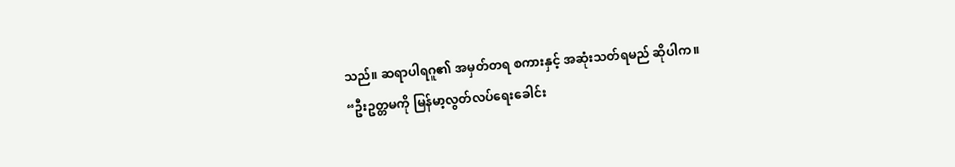သည်။ ဆရာပါရဂူ၏ အမှတ်တရ စကားနှင့် အဆုံးသတ်ရမည် ဆိုပါက။
“ဦးဥတ္တမကို မြန်မာ့လွတ်လပ်ရေးခေါင်း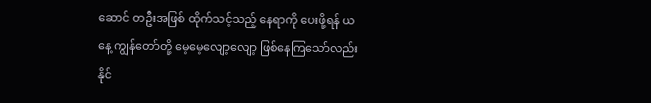ဆောင် တဦးအဖြစ် ထိုက်သင့်သည့် နေရာကို ပေးဖို့ရန် ယနေ့ ကျွန်တော်တို့ မေ့မေ့လျော့လျော့ ဖြစ်နေကြသော်လည်း နိုင်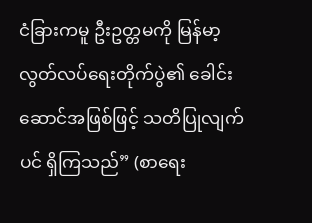ငံခြားကမူ ဦးဥတ္တမကို မြန်မာ့လွတ်လပ်ရေးတိုက်ပွဲ၏ ခေါင်းဆောင်အဖြစ်ဖြင့် သတိပြုလျက်ပင် ရှိကြသည်” (စာရေး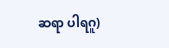ဆရာ ပါရဂူ)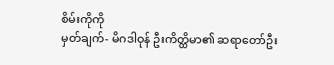စိမ်းကိုကို
မှတ်ချက်- မိဂဒါဝုန် ဦးကိတ္ထိမာ၏ ဆရာတော်ဦး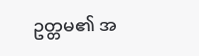ဥတ္တမ၏ အ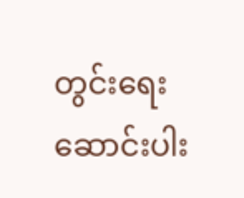တွင်းရေးဆောင်းပါး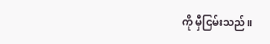ကို မှီငြမ်းသည်။